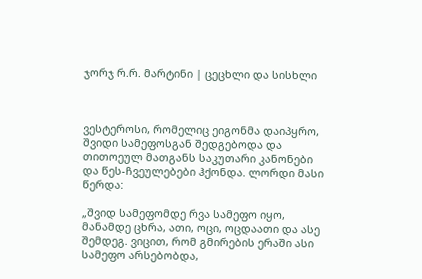ჯორჯ რ.რ. მარტინი | ცეცხლი და სისხლი



ვესტეროსი, რომელიც ეიგონმა დაიპყრო, შვიდი სამეფოსგან შედგებოდა და თითოეულ მათგანს საკუთარი კანონები და წეს-ჩვეულებები ჰქონდა. ლორდი მასი წერდა:

„შვიდ სამეფომდე რვა სამეფო იყო, მანამდე ცხრა, ათი, ოცი, ოცდაათი და ასე შემდეგ. ვიცით, რომ გმირების ერაში ასი სამეფო არსებობდა,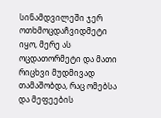სინამდვილეში ჯერ ოთხმოცდაჩვიდმეტი იყო, მერე ას ოცდათორმეტი და მათი რიცხვი მუდმივად თამაშობდა, რაც ომებსა და მეფეების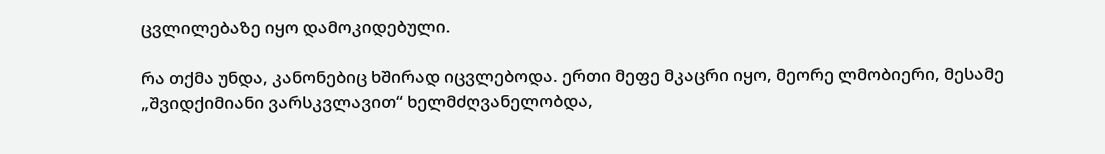ცვლილებაზე იყო დამოკიდებული.

რა თქმა უნდა, კანონებიც ხშირად იცვლებოდა. ერთი მეფე მკაცრი იყო, მეორე ლმობიერი, მესამე „შვიდქიმიანი ვარსკვლავით“ ხელმძღვანელობდა,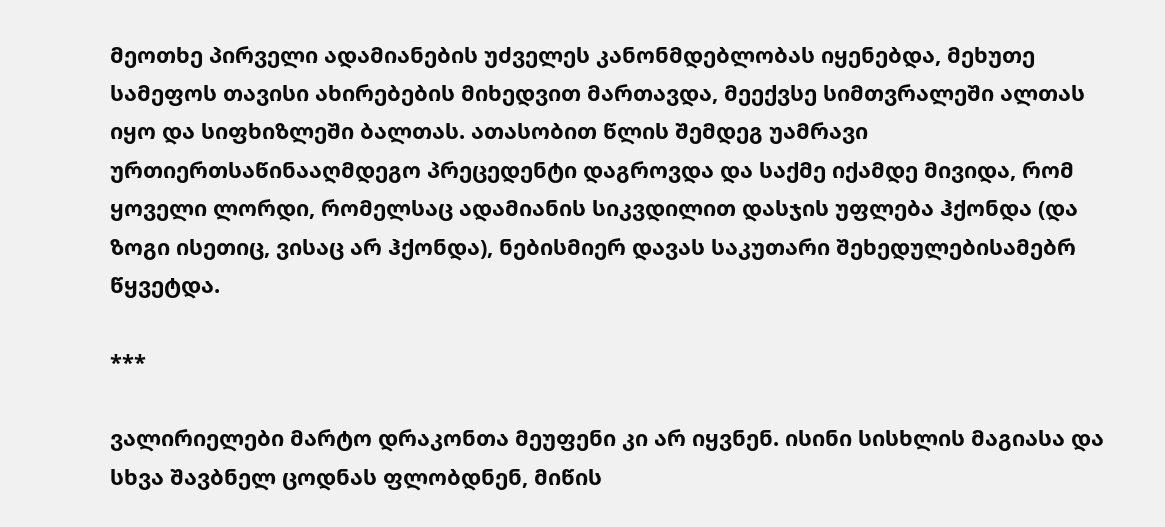მეოთხე პირველი ადამიანების უძველეს კანონმდებლობას იყენებდა, მეხუთე სამეფოს თავისი ახირებების მიხედვით მართავდა, მეექვსე სიმთვრალეში ალთას იყო და სიფხიზლეში ბალთას. ათასობით წლის შემდეგ უამრავი ურთიერთსაწინააღმდეგო პრეცედენტი დაგროვდა და საქმე იქამდე მივიდა, რომ ყოველი ლორდი, რომელსაც ადამიანის სიკვდილით დასჯის უფლება ჰქონდა (და ზოგი ისეთიც, ვისაც არ ჰქონდა), ნებისმიერ დავას საკუთარი შეხედულებისამებრ წყვეტდა.

***

ვალირიელები მარტო დრაკონთა მეუფენი კი არ იყვნენ. ისინი სისხლის მაგიასა და სხვა შავბნელ ცოდნას ფლობდნენ, მიწის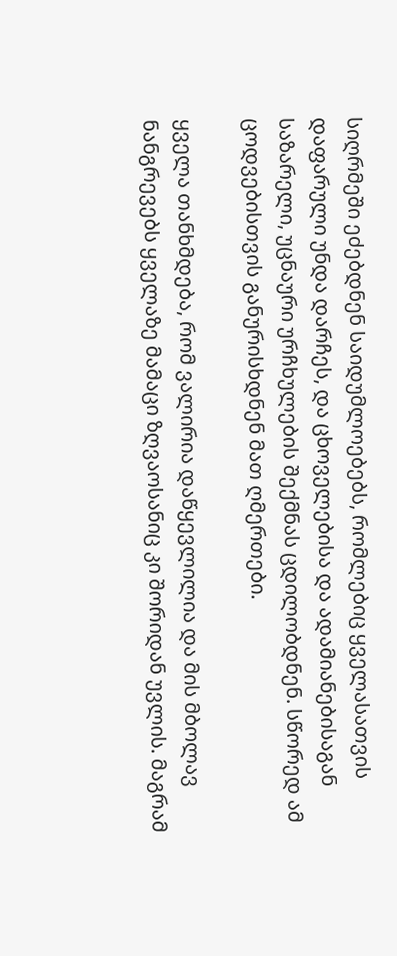სიღრმეში ეძებდნენ საიდუმლოებებს, რომლებიც ყველასათვის დაფარული უნდა დარჩეს, და ცხოველებისა და ადამიანებისაგან საზარელი, უცნაური ურჩხულების შექმნას ცდილობდნენ. სწორედ ამ ცოდვებისთვის განურისხდნენ მათ ღმერთები.

ყველა თანხმდება, რომ ვალირია დაწყევლილია და მის მბოლავ ნანგრევებს ყველაზე მამაცი ზღვაოსანიც კი შორიდან უვლის. მაგრამ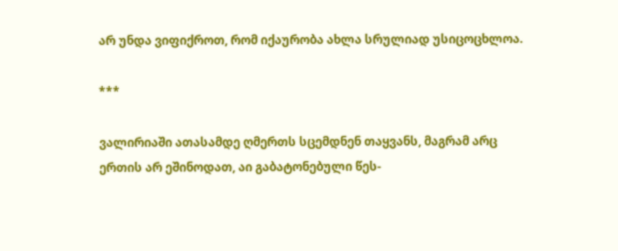არ უნდა ვიფიქროთ, რომ იქაურობა ახლა სრულიად უსიცოცხლოა.

***

ვალირიაში ათასამდე ღმერთს სცემდნენ თაყვანს, მაგრამ არც ერთის არ ეშინოდათ, აი გაბატონებული წეს-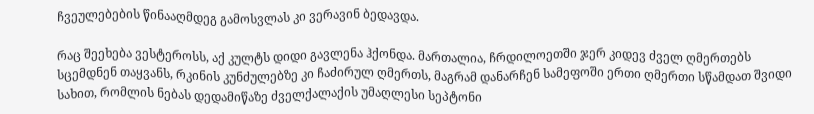ჩვეულებების წინააღმდეგ გამოსვლას კი ვერავინ ბედავდა.

რაც შეეხება ვესტეროსს, აქ კულტს დიდი გავლენა ჰქონდა. მართალია, ჩრდილოეთში ჯერ კიდევ ძველ ღმერთებს სცემდნენ თაყვანს, რკინის კუნძულებზე კი ჩაძირულ ღმერთს, მაგრამ დანარჩენ სამეფოში ერთი ღმერთი სწამდათ შვიდი სახით, რომლის ნებას დედამიწაზე ძველქალაქის უმაღლესი სეპტონი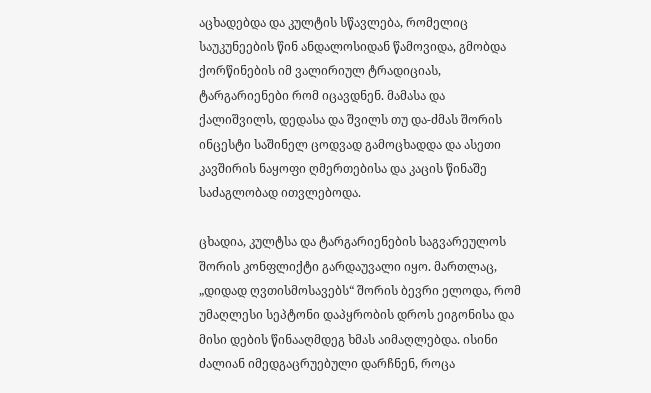აცხადებდა და კულტის სწავლება, რომელიც საუკუნეების წინ ანდალოსიდან წამოვიდა, გმობდა ქორწინების იმ ვალირიულ ტრადიციას, ტარგარიენები რომ იცავდნენ. მამასა და ქალიშვილს, დედასა და შვილს თუ და-ძმას შორის ინცესტი საშინელ ცოდვად გამოცხადდა და ასეთი კავშირის ნაყოფი ღმერთებისა და კაცის წინაშე საძაგლობად ითვლებოდა.

ცხადია, კულტსა და ტარგარიენების საგვარეულოს შორის კონფლიქტი გარდაუვალი იყო. მართლაც, „დიდად ღვთისმოსავებს“ შორის ბევრი ელოდა, რომ უმაღლესი სეპტონი დაპყრობის დროს ეიგონისა და მისი დების წინააღმდეგ ხმას აიმაღლებდა. ისინი ძალიან იმედგაცრუებული დარჩნენ, როცა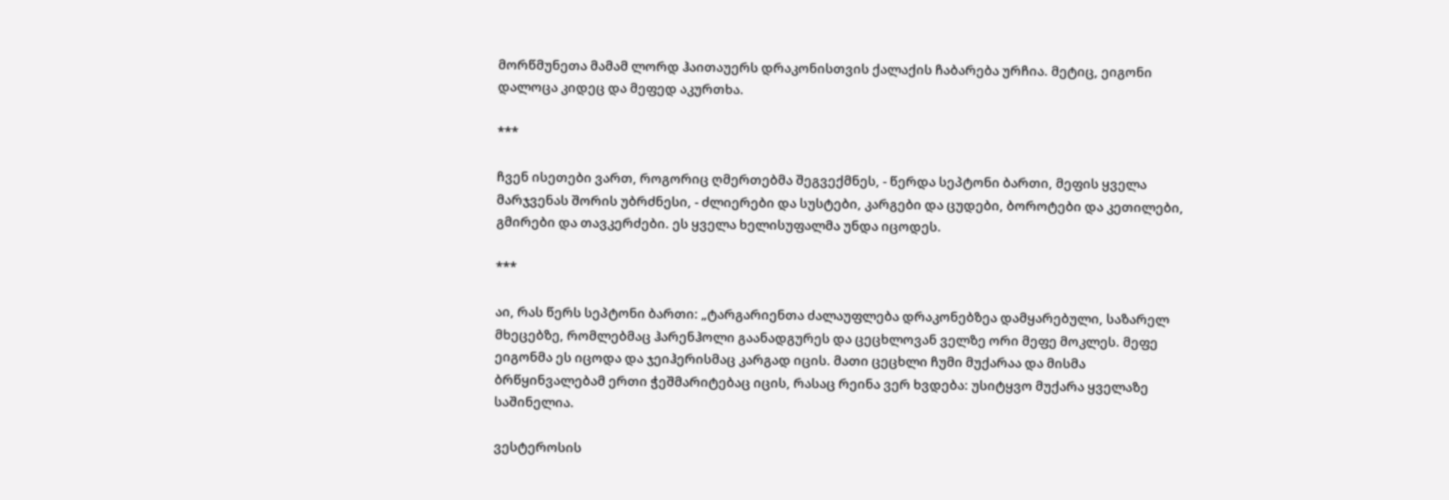მორწმუნეთა მამამ ლორდ ჰაითაუერს დრაკონისთვის ქალაქის ჩაბარება ურჩია. მეტიც, ეიგონი დალოცა კიდეც და მეფედ აკურთხა.

***

ჩვენ ისეთები ვართ, როგორიც ღმერთებმა შეგვექმნეს, - წერდა სეპტონი ბართი, მეფის ყველა მარჯვენას შორის უბრძნესი, - ძლიერები და სუსტები, კარგები და ცუდები, ბოროტები და კეთილები, გმირები და თავკერძები. ეს ყველა ხელისუფალმა უნდა იცოდეს.

***

აი, რას წერს სეპტონი ბართი: „ტარგარიენთა ძალაუფლება დრაკონებზეა დამყარებული, საზარელ მხეცებზე, რომლებმაც ჰარენჰოლი გაანადგურეს და ცეცხლოვან ველზე ორი მეფე მოკლეს. მეფე ეიგონმა ეს იცოდა და ჯეიჰერისმაც კარგად იცის. მათი ცეცხლი ჩუმი მუქარაა და მისმა ბრწყინვალებამ ერთი ჭეშმარიტებაც იცის, რასაც რეინა ვერ ხვდება: უსიტყვო მუქარა ყველაზე საშინელია.

ვესტეროსის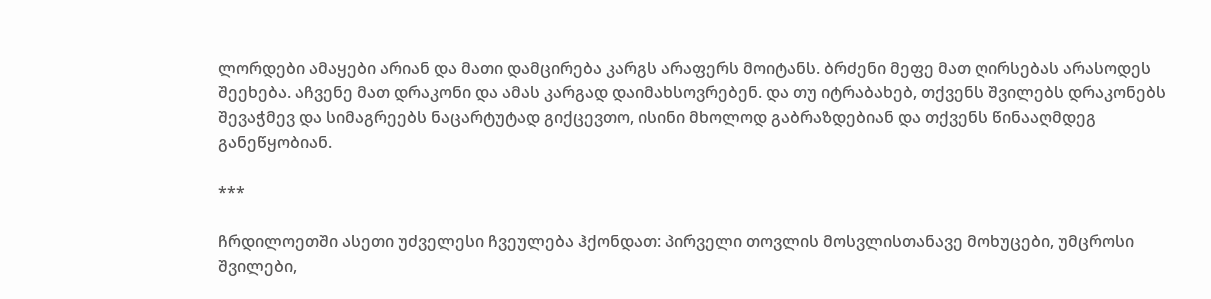ლორდები ამაყები არიან და მათი დამცირება კარგს არაფერს მოიტანს. ბრძენი მეფე მათ ღირსებას არასოდეს შეეხება. აჩვენე მათ დრაკონი და ამას კარგად დაიმახსოვრებენ. და თუ იტრაბახებ, თქვენს შვილებს დრაკონებს შევაჭმევ და სიმაგრეებს ნაცარტუტად გიქცევთო, ისინი მხოლოდ გაბრაზდებიან და თქვენს წინააღმდეგ განეწყობიან.

***

ჩრდილოეთში ასეთი უძველესი ჩვეულება ჰქონდათ: პირველი თოვლის მოსვლისთანავე მოხუცები, უმცროსი შვილები,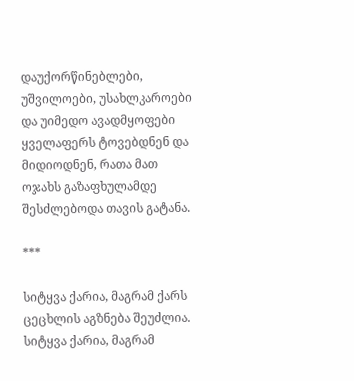დაუქორწინებლები, უშვილოები, უსახლკაროები და უიმედო ავადმყოფები ყველაფერს ტოვებდნენ და მიდიოდნენ, რათა მათ ოჯახს გაზაფხულამდე შესძლებოდა თავის გატანა.

***

სიტყვა ქარია, მაგრამ ქარს ცეცხლის აგზნება შეუძლია. სიტყვა ქარია, მაგრამ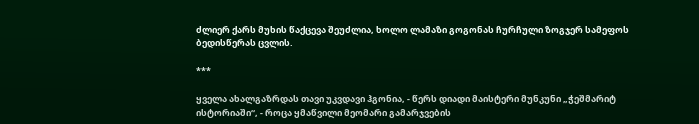ძლიერ ქარს მუხის წაქცევა შეუძლია, ხოლო ლამაზი გოგონას ჩურჩული ზოგჯერ სამეფოს ბედისწერას ცვლის.

***

ყველა ახალგაზრდას თავი უკვდავი ჰგონია, - წერს დიადი მაისტერი მუნკუნი „ჭეშმარიტ ისტორიაში“, - როცა ყმაწვილი მეომარი გამარჯვების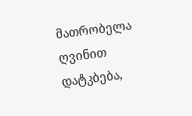მათრობელა ღვინით დატკბება,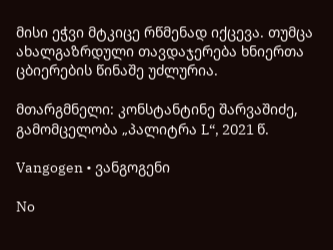მისი ეჭვი მტკიცე რწმენად იქცევა. თუმცა ახალგაზრდული თავდაჯერება ხნიერთა ცბიერების წინაშე უძლურია.

მთარგმნელი: კონსტანტინე შარვაშიძე, გამომცელობა „პალიტრა L“, 2021 წ.

Vangogen • ვანგოგენი

No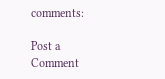comments:

Post a Comment